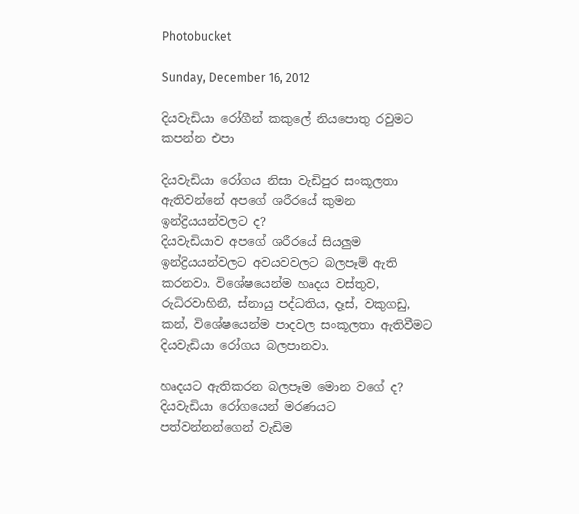Photobucket

Sunday, December 16, 2012

දියවැඩියා රෝගීන් කකුලේ නියපොතු රවුමට කපන්න එපා

දියවැඩියා රෝගය නිසා වැඩිපුර සංකූලතා ඇතිවන්නේ අපගේ ශරීරයේ කුමන ඉන්ද්‍රියයන්වලට ද?
දියවැඩියාව අපගේ ශරීරයේ සියලුම ඉන්ද්‍රියයන්වලට අවයවවලට බලපෑම් ඇති කරනවා. විශේෂයෙන්ම හෘදය වස්තුව, රුධිරවාහිනී, ස්නායු පද්ධතිය, දෑස්, වකුගඩු, කන්, විශේෂයෙන්ම පාදවල සංකූලතා ඇතිවීමට දියවැඩියා රෝගය බලපානවා.

හෘදයට ඇතිකරන බලපෑම මොන වගේ ද?
දියවැඩියා රෝගයෙන් මරණයට පත්වන්නන්ගෙන් වැඩිම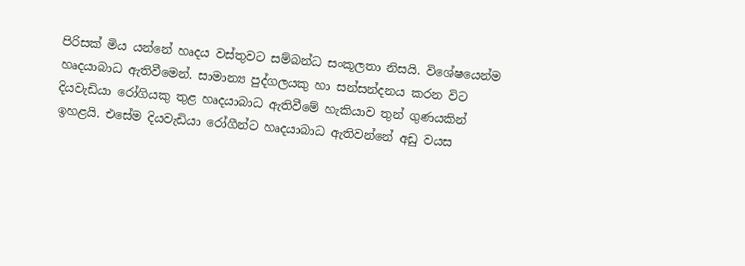පිරිසක් මිය යන්නේ හෘදය වස්තුවට සම්බන්ධ සංකූලතා නිසයි. විශේෂයෙන්ම හෘදයාබාධ ඇතිවීමෙන්. සාමාන්‍ය පුද්ගලයකු හා සන්සන්දනය කරන විට දියවැඩියා රෝගියකු තුළ හෘදයාබාධ ඇතිවීමේ හැකියාව තුන් ගුණයකින් ඉහළයි. එසේම දියවැඩියා රෝගීන්ට හෘදයාබාධ ඇතිවන්නේ අඩු වයස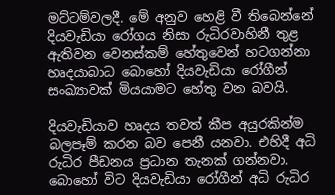මට්ටම්වලදී. මේ අනුව හෙළි වී තිබෙන්නේ දියවැඩියා රෝගය නිසා රුධිරවාහිනී තුළ ඇතිවන වෙනස්කම් හේතුවෙන් හටගන්නා හෘදයාබාධ බොහෝ දියවැඩියා රෝගීන් සංඛ්‍යාවක් මියයාමට හේතු වන බවයි.

දියවැඩියාව හෘදය තවත් කීප අයුරකින්ම බලපෑම් කරන බව පෙනී යනවා. එහිදී අධි රුධිර පීඩනය ප්‍රධාන තැනක් ගන්නවා. බොහෝ විට දියවැඩියා රෝගීන් අධි රුධිර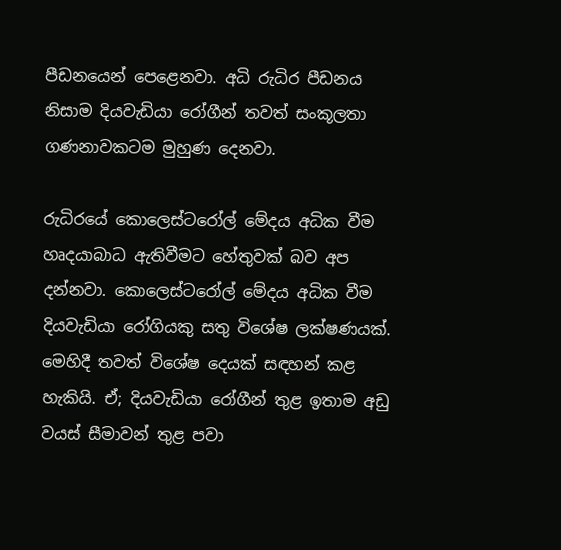පීඩනයෙන් පෙළෙනවා. අධි රුධිර පීඩනය නිසාම දියවැඩියා රෝගීන් තවත් සංකූලතා ගණනාවකටම මුහුණ දෙනවා.

රුධිරයේ කොලෙස්ටරෝල් මේදය අධික වීම හෘදයාබාධ ඇතිවීමට හේතුවක් බව අප දන්නවා. කොලෙස්ටරෝල් මේදය අධික වීම දියවැඩියා රෝගියකු සතු විශේෂ ලක්ෂණයක්. මෙහිදී තවත් විශේෂ දෙයක් සඳහන් කළ හැකියි. ඒ; දියවැඩියා රෝගීන් තුළ ඉතාම අඩු වයස් සීමාවන් තුළ පවා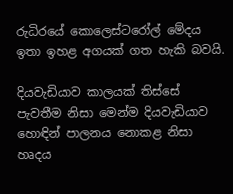රුධිරයේ කොලෙස්ටරෝල් මේදය ඉතා ඉහළ අගයක් ගත හැකි බවයි.

දියවැඩියාව කාලයක් තිස්සේ පැවතීම නිසා මෙන්ම දියවැඩියාව හොඳින් පාලනය නොකළ නිසා හෘදය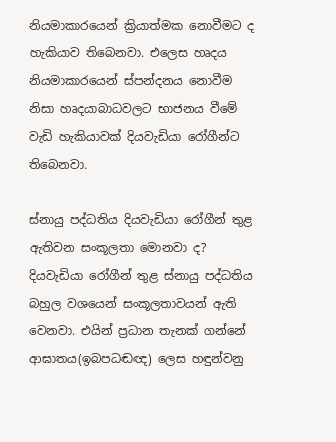නියමාකාරයෙන් ක්‍රියාත්මක නොවීමට ද හැකියාව තිබෙනවා. එලෙස හෘදය නියමාකාරයෙන් ස්පන්දනය නොවීම නිසා හෘදයාබාධවලට භාජනය වීමේ වැඩි හැකියාවක් දියවැඩියා රෝගීන්ට තිබෙනවා.

ස්නායු පද්ධතිය දියවැඩියා රෝගීන් තුළ ඇතිවන සංකූලතා මොනවා ද?
දියවැඩියා රෝගීන් තුළ ස්නායු පද්ධතිය බහුල වශයෙන් සංකූලතාවයන් ඇති වෙනවා. එයින් ප්‍රධාන තැනක් ගන්නේ ආඝාතය(ඉබපධඬඥ) ලෙස හඳුන්වනු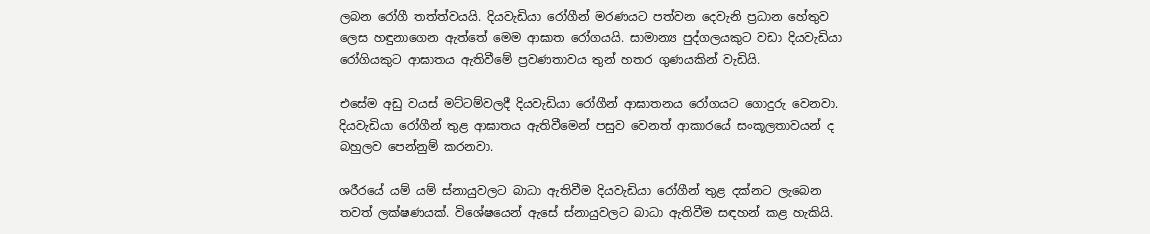ලබන රෝගී තත්ත්වයයි. දියවැඩියා රෝගීන් මරණයට පත්වන දෙවැනි ප්‍රධාන හේතුව ලෙස හඳුනාගෙන ඇත්තේ මෙම ආඝාත රෝගයයි. සාමාන්‍ය පුද්ගලයකුට වඩා දියවැඩියා රෝගියකුට ආඝාතය ඇතිවීමේ ප්‍රවණතාවය තුන් හතර ගුණයකින් වැඩියි.

එසේම අඩු වයස් මට්ටම්වලදී දියවැඩියා රෝගීන් ආඝාතනය රෝගයට ගොදුරු වෙනවා. දියවැඩියා රෝගීන් තුළ ආඝාතය ඇතිවීමෙන් පසුව වෙනත් ආකාරයේ සංකූලතාවයන් ද බහුලව පෙන්නුම් කරනවා.

ශරීරයේ යම් යම් ස්නායුවලට බාධා ඇතිවීම දියවැඩියා රෝගීන් තුළ දක්නට ලැබෙන තවත් ලක්ෂණයක්. විශේෂයෙන් ඇසේ ස්නායුවලට බාධා ඇතිවීම සඳහන් කළ හැකියි.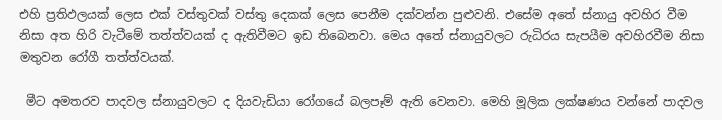එහි ප්‍රතිඵලයක් ලෙස එක් වස්තුවක් වස්තු දෙකක් ලෙස පෙනීම දක්වන්න පුළුවනි. එසේම අතේ ස්නායු අවහිර වීම නිසා අත හිරි වැටීමේ තත්ත්වයක් ද ඇතිවීමට ඉඩ තිබෙනවා. මෙය අතේ ස්නායුවලට රුධිරය සැපයීම අවහිරවීම නිසා මතුවන රෝගී තත්ත්වයක්.

 මීට අමතරව පාදවල ස්නායුවලට ද දියවැඩියා රෝගයේ බලපෑම් ඇති වෙනවා. මෙහි මූලික ලක්ෂණය වන්නේ පාදවල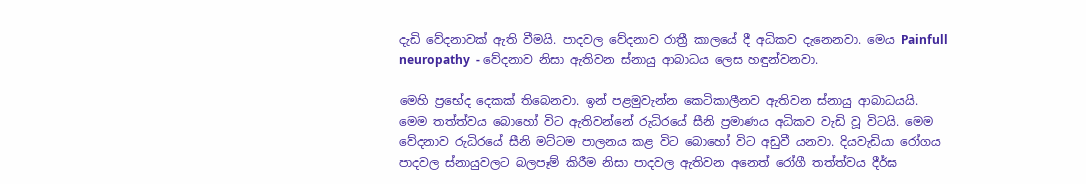දැඩි වේදනාවක් ඇති වීමයි. පාදවල වේදනාව රාත්‍රී කාලයේ දී අධිකව දැනෙනවා. මෙය Painfull  neuropathy  - වේදනාව නිසා ඇතිවන ස්නායු ආබාධය ලෙස හඳුන්වනවා.

මෙහි ප්‍රභේද දෙකක් තිබෙනවා. ඉන් පළමුවැන්න කෙටිකාලීනව ඇතිවන ස්නායු ආබාධයයි. මෙම තත්ත්වය බොහෝ විට ඇතිවන්නේ රුධිරයේ සීනි ප්‍රමාණය අධිකව වැඩි වූ විටයි. මෙම වේදනාව රුධිරයේ සීනි මට්ටම පාලනය කළ විට බොහෝ විට අඩුවී යනවා. දියවැඩියා රෝගය පාදවල ස්නායුවලට බලපෑම් කිරීම නිසා පාදවල ඇතිවන අනෙත් රෝගී තත්ත්වය දීර්ඝ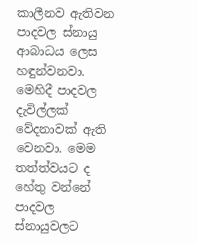කාලීනව ඇතිවන පාදවල ස්නායු ආබාධය ලෙස හඳුන්වනවා. මෙහිදී පාදවල දැවිල්ලක් වේදනාවක් ඇති වෙනවා. මෙම තත්ත්වයට ද හේතු වන්නේ පාදවල ස්නායුවලට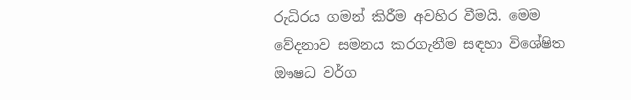රුධිරය ගමන් කිරීම අවහිර වීමයි. මෙම වේදනාව සමනය කරගැනීම සඳහා විශේෂිත ඖෂධ වර්ග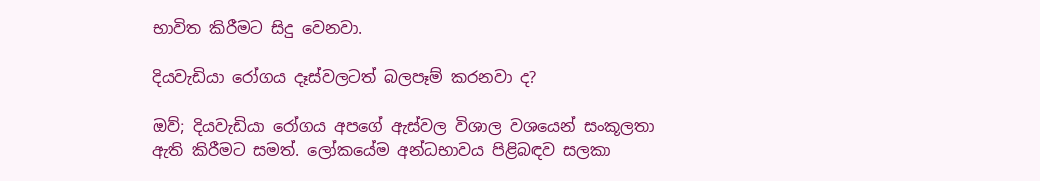භාවිත කිරීමට සිදු වෙනවා.

දියවැඩියා රෝගය දෑස්වලටත් බලපෑම් කරනවා ද?

ඔව්; දියවැඩියා රෝගය අපගේ ඇස්වල විශාල වශයෙන් සංකූලතා ඇති කිරීමට සමත්. ලෝකයේම අන්ධභාවය පිළිබඳව සලකා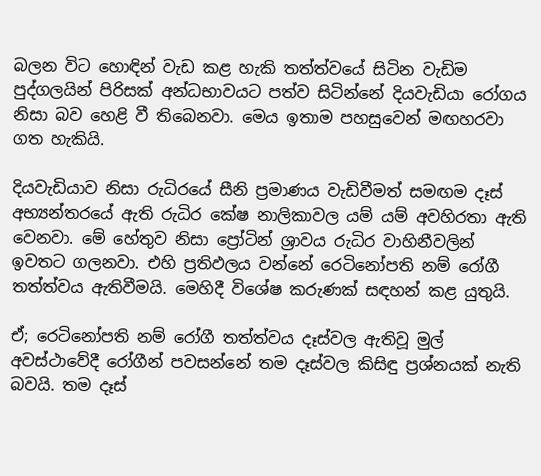බලන විට හොඳින් වැඩ කළ හැකි තත්ත්වයේ සිටින වැඩිම පුද්ගලයින් පිරිසක් අන්ධභාවයට පත්ව සිටින්නේ දියවැඩියා රෝගය නිසා බව හෙළි වී තිබෙනවා. මෙය ඉතාම පහසුවෙන් මඟහරවා ගත හැකියි.

දියවැඩියාව නිසා රුධිරයේ සීනි ප්‍රමාණය වැඩිවීමත් සමඟම දෑස් අභ්‍යන්තරයේ ඇති රුධිර කේෂ නාලිකාවල යම් යම් අවහිරතා ඇති වෙනවා. මේ හේතුව නිසා ප්‍රෝටින් ශ්‍රාවය රුධිර වාහිනීවලින් ඉවතට ගලනවා. එහි ප්‍රතිඵලය වන්නේ රෙටිනෝපති නම් රෝගී තත්ත්වය ඇතිවීමයි. මෙහිදී විශේෂ කරුණක් සඳහන් කළ යුතුයි.

ඒ; රෙටිනෝපති නම් රෝගී තත්ත්වය දෑස්වල ඇතිවූ මුල් අවස්ථාවේදී රෝගීන් පවසන්නේ තම දෑස්වල කිසිඳු ප්‍රශ්නයක් නැති බවයි. තම දෑස්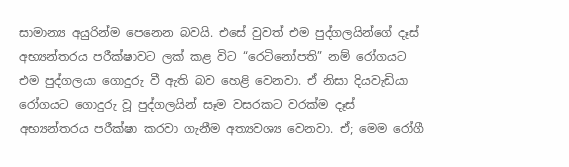සාමාන්‍ය අයුරින්ම පෙනෙන බවයි. එසේ වුවත් එම පුද්ගලයින්ගේ දෑස් අභ්‍යන්තරය පරීක්ෂාවට ලක් කළ විට “රෙටිනෝපති” නම් රෝගයට එම පුද්ගලයා ගොදුරු වී ඇති බව හෙළි වෙනවා. ඒ නිසා දියවැඩියා රෝගයට ගොදුරු වූ පුද්ගලයින් සෑම වසරකට වරක්ම දෑස් අභ්‍යන්තරය පරීක්ෂා කරවා ගැනීම අත්‍යවශ්‍ය වෙනවා. ඒ; මෙම රෝගී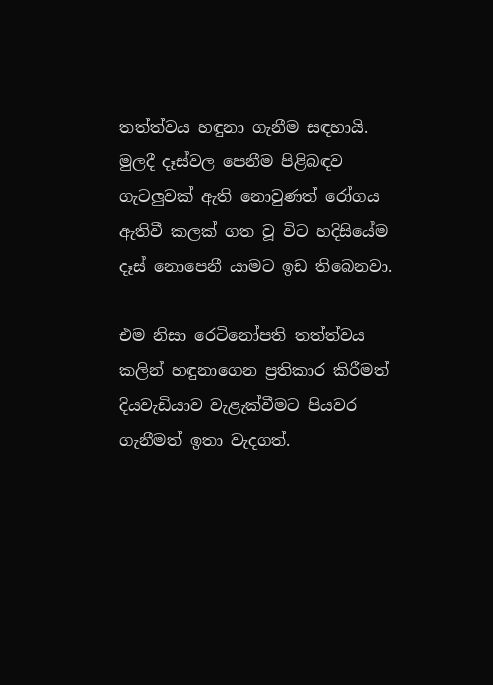තත්ත්වය හඳුනා ගැනීම සඳහායි. මුලදී දෑස්වල පෙනීම පිළිබඳව ගැටලුවක් ඇති නොවුණත් රෝගය ඇතිවී කලක් ගත වූ විට හදිසියේම දෑස් නොපෙනී යාමට ඉඩ තිබෙනවා.

එම නිසා රෙටිනෝපති තත්ත්වය කලින් හඳුනාගෙන ප්‍රතිකාර කිරීමත් දියවැඩියාව වැළැක්වීමට පියවර ගැනීමත් ඉතා වැදගත්.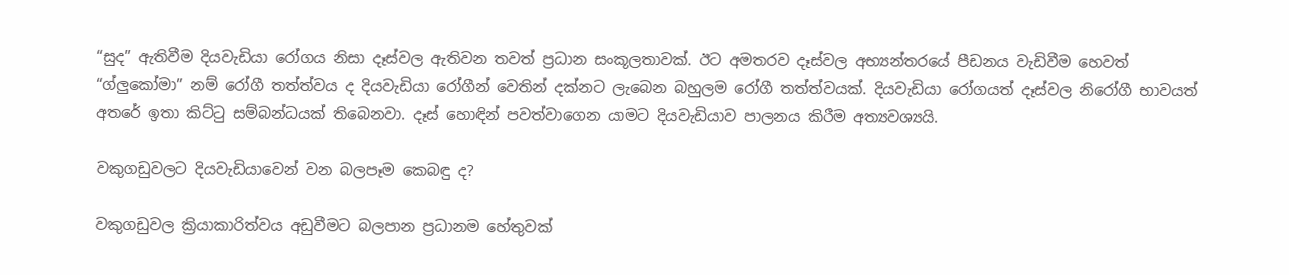“සුද” ඇතිවීම දියවැඩියා රෝගය නිසා දෑස්වල ඇතිවන තවත් ප්‍රධාන සංකූලතාවක්. ඊට අමතරව දෑස්වල අභ්‍යන්තරයේ පීඩනය වැඩිවීම හෙවත් “ග්ලුකෝමා” නම් රෝගී තත්ත්වය ද දියවැඩියා රෝගීන් වෙතින් දක්නට ලැබෙන බහුලම රෝගී තත්ත්වයක්. දියවැඩියා රෝගයත් දෑස්වල නිරෝගී භාවයත් අතරේ ඉතා කිට්ටු සම්බන්ධයක් තිබෙනවා. දෑස් හොඳින් පවත්වාගෙන යාමට දියවැඩියාව පාලනය කිරීම අත්‍යවශ්‍යයි.

වකුගඩුවලට දියවැඩියාවෙන් වන බලපෑම කෙබඳු ද?

වකුගඩුවල ක්‍රියාකාරිත්වය අඩුවීමට බලපාන ප්‍රධානම හේතුවක්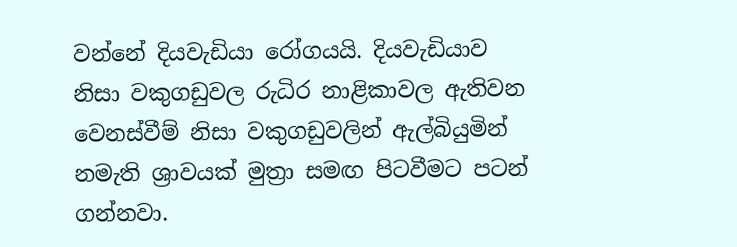වන්නේ දියවැඩියා රෝගයයි. දියවැඩියාව නිසා වකුගඩුවල රුධිර නාළිකාවල ඇතිවන වෙනස්වීම් නිසා වකුගඩුවලින් ඇල්බියුමින් නමැති ශ්‍රාවයක් මුත්‍රා සමඟ පිටවීමට පටන් ගන්නවා.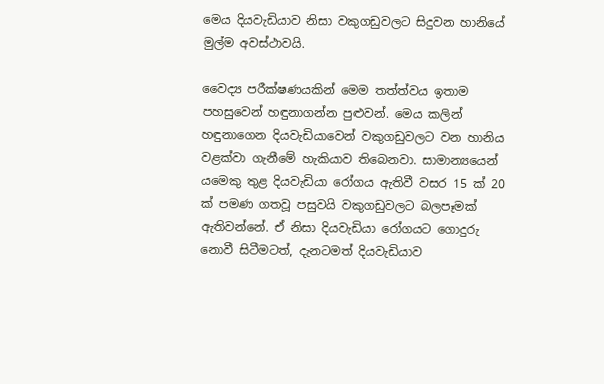මෙය දියවැඩියාව නිසා වකුගඩුවලට සිදුවන හානියේ මුල්ම අවස්ථාවයි.

වෛද්‍ය පරීක්ෂණයකින් මෙම තත්ත්වය ඉතාම පහසුවෙන් හඳුනාගන්න පුළුවන්. මෙය කලින් හඳුනාගෙන දියවැඩියාවෙන් වකුගඩුවලට වන හානිය වළක්වා ගැනීමේ හැකියාව තිබෙනවා. සාමාන්‍යයෙන් යමෙකු තුළ දියවැඩියා රෝගය ඇතිවී වසර 15 ක් 20 ක් පමණ ගතවූ පසුවයි වකුගඩුවලට බලපෑමක් ඇතිවන්නේ. ඒ නිසා දියවැඩියා රෝගයට ගොදුරු නොවී සිටීමටත්, දැනටමත් දියවැඩියාව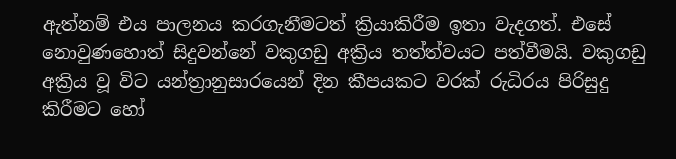ඇත්නම් එය පාලනය කරගැනීමටත් ක්‍රියාකිරීම ඉතා වැදගත්. එසේ නොවුණහොත් සිදුවන්නේ වකුගඩු අක්‍රිය තත්ත්වයට පත්වීමයි. වකුගඩු අක්‍රිය වූ විට යන්ත්‍රානුසාරයෙන් දින කීපයකට වරක් රුධිරය පිරිසුදු කිරීමට හෝ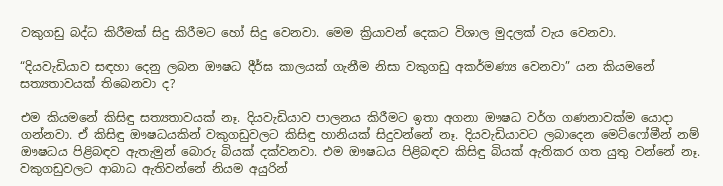වකුගඩු බද්ධ කිරීමක් සිදු කිරීමට හෝ සිදු වෙනවා. මෙම ක්‍රියාවන් දෙකට විශාල මුදලක් වැය වෙනවා.

“දියවැඩියාව සඳහා දෙනු ලබන ඖෂධ දීර්ඝ කාලයක් ගැනීම නිසා වකුගඩු අකර්මණ්‍ය වෙනවා” යන කියමනේ සත්‍යතාවයක් තිබෙනවා ද?

එම කියමනේ කිසිඳු සත්‍යතාවයක් නෑ. දියවැඩියාව පාලනය කිරීමට ඉතා අගනා ඖෂධ වර්ග ගණනාවක්ම යොදා ගන්නවා. ඒ කිසිඳු ඖෂධයකින් වකුගඩුවලට කිසිඳු හානියක් සිදුවන්නේ නෑ. දියවැඩියාවට ලබාදෙන මෙට්ෆෝමීන් නම් ඖෂධය පිළිබඳව ඇතැමුන් බොරු බියක් දක්වනවා. එම ඖෂධය පිළිබඳව කිසිඳු බියක් ඇතිකර ගත යුතු වන්නේ නෑ. වකුගඩුවලට ආබාධ ඇතිවන්නේ නියම අයුරින්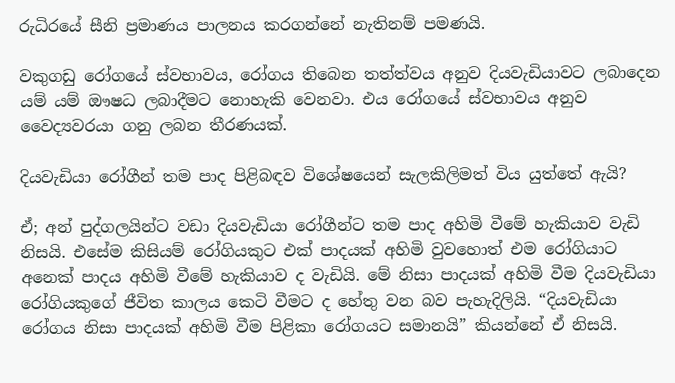රුධිරයේ සීනි ප්‍රමාණය පාලනය කරගන්නේ නැතිනම් පමණයි.

වකුගඩු රෝගයේ ස්වභාවය, රෝගය තිබෙන තත්ත්වය අනුව දියවැඩියාවට ලබාදෙන යම් යම් ඖෂධ ලබාදීමට නොහැකි වෙනවා. එය රෝගයේ ස්වභාවය අනුව වෛද්‍යවරයා ගනු ලබන තීරණයක්.

දියවැඩියා රෝගීන් තම පාද පිළිබඳව විශේෂයෙන් සැලකිලිමත් විය යුත්තේ ඇයි?

ඒ; අන් පුද්ගලයින්ට වඩා දියවැඩියා රෝගීන්ට තම පාද අහිමි වීමේ හැකියාව වැඩි නිසයි. එසේම කිසියම් රෝගියකුට එක් පාදයක් අහිමි වුවහොත් එම රෝගියාට අනෙක් පාදය අහිමි වීමේ හැකියාව ද වැඩියි. මේ නිසා පාදයක් අහිමි වීම දියවැඩියා රෝගියකුගේ ජීවිත කාලය කෙටි වීමට ද හේතු වන බව පැහැදිලියි. “දියවැඩියා රෝගය නිසා පාදයක් අහිමි වීම පිළිකා රෝගයට සමානයි” කියන්නේ ඒ නිසයි.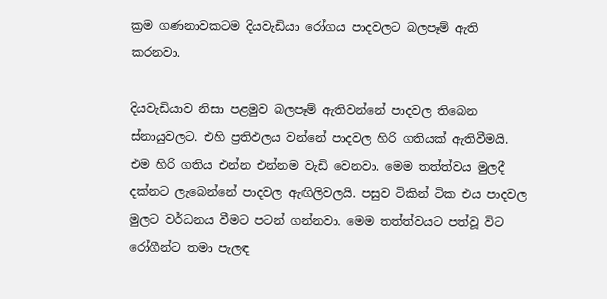ක්‍රම ගණනාවකටම දියවැඩියා රෝගය පාදවලට බලපෑම් ඇති කරනවා.

දියවැඩියාව නිසා පළමුව බලපෑම් ඇතිවන්නේ පාදවල තිබෙන ස්නායුවලට. එහි ප්‍රතිඵලය වන්නේ පාදවල හිරි ගතියක් ඇතිවීමයි. එම හිරි ගතිය එන්න එන්නම වැඩි වෙනවා. මෙම තත්ත්වය මුලදී දක්නට ලැබෙන්නේ පාදවල ඇඟිලිවලයි. පසුව ටිකින් ටික එය පාදවල මුලට වර්ධනය වීමට පටන් ගන්නවා. මෙම තත්ත්වයට පත්වූ විට රෝගීන්ට තමා පැලඳ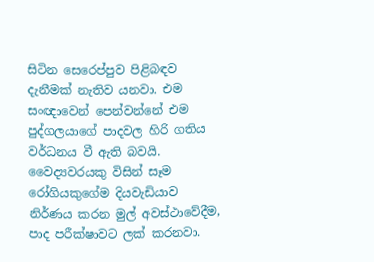සිටින සෙරෙප්පුව පිළිබඳව දැනීමක් නැතිව යනවා. එම සංඥාවෙන් පෙන්වන්නේ එම පුද්ගලයාගේ පාදවල හිරි ගතිය වර්ධනය වී ඇති බවයි. වෛද්‍යවරයකු විසින් සෑම රෝගියකුගේම දියවැඩියාව නිර්ණය කරන මුල් අවස්ථාවේදීම, පාද පරීක්ෂාවට ලක් කරනවා.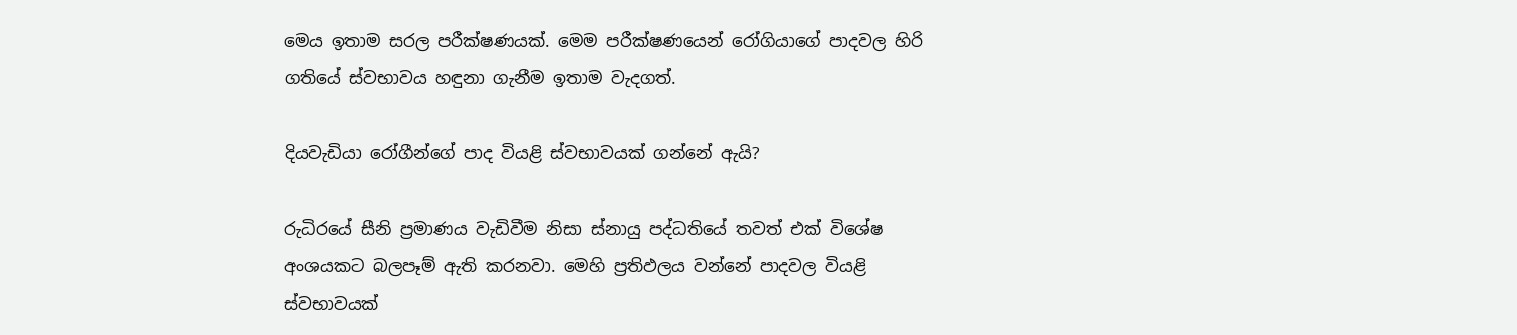මෙය ඉතාම සරල පරීක්ෂණයක්. මෙම පරීක්ෂණයෙන් රෝගියාගේ පාදවල හිරි ගතියේ ස්වභාවය හඳුනා ගැනීම ඉතාම වැදගත්.

දියවැඩියා රෝගීන්ගේ පාද වියළි ස්වභාවයක් ගන්නේ ඇයි?

රුධිරයේ සීනි ප්‍රමාණය වැඩිවීම නිසා ස්නායු පද්ධතියේ තවත් එක් විශේෂ අංශයකට බලපෑම් ඇති කරනවා. මෙහි ප්‍රතිඵලය වන්නේ පාදවල වියළි ස්වභාවයක්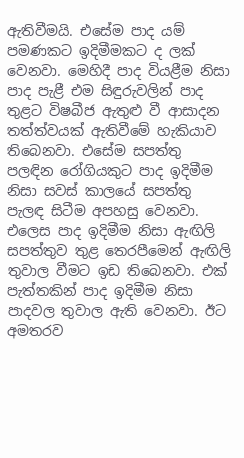ඇතිවීමයි. එසේම පාද යම් පමණකට ඉදිමීමකට ද ලක් වෙනවා. මෙහිදී පාද වියළීම නිසා පාද පැළී එම සිඳුරුවලින් පාද තුළට විෂබීජ ඇතුළු වී ආසාදන තත්ත්වයක් ඇතිවීමේ හැකියාව තිබෙනවා. එසේම සපත්තු පලඳින රෝගියකුට පාද ඉදිමීම නිසා සවස් කාලයේ සපත්තු පැලඳ සිටීම අපහසු වෙනවා. එලෙස පාද ඉදිමීම නිසා ඇඟිලි සපත්තුව තුළ තෙරපීමෙන් ඇඟිලි තුවාල වීමට ඉඩ තිබෙනවා. එක් පැත්තකින් පාද ඉදිමීම නිසා පාදවල තුවාල ඇති වෙනවා. ඊට අමතරව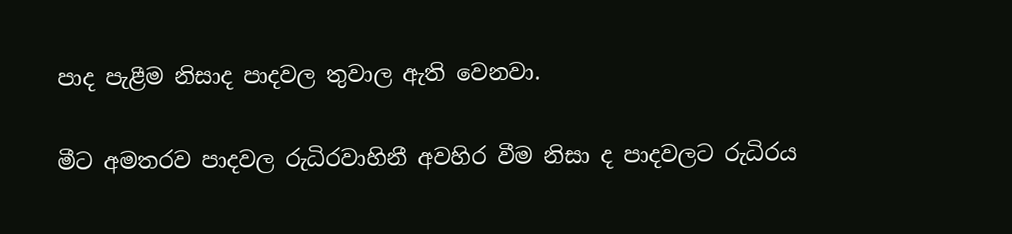පාද පැළීම නිසාද පාදවල තුවාල ඇති වෙනවා.

මීට අමතරව පාදවල රුධිරවාහිනී අවහිර වීම නිසා ද පාදවලට රුධිරය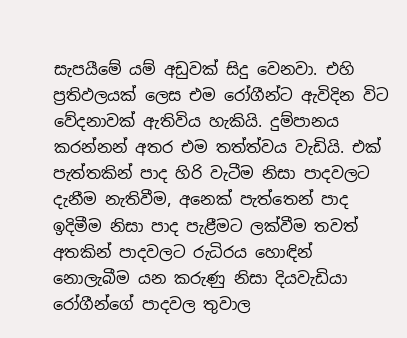සැපයීමේ යම් අඩුවක් සිදු වෙනවා. එහි ප්‍රතිඵලයක් ලෙස එම රෝගීන්ට ඇවිදින විට වේදනාවක් ඇතිවිය හැකියි. දුම්පානය කරන්නන් අතර එම තත්ත්වය වැඩියි. එක් පැත්තකින් පාද හිරි වැටීම නිසා පාදවලට දැනීම නැතිවීම, අනෙක් පැත්තෙන් පාද ඉදිමීම නිසා පාද පැළීමට ලක්වීම තවත් අතකින් පාදවලට රුධිරය හොඳින් නොලැබීම යන කරුණු නිසා දියවැඩියා රෝගීන්ගේ පාදවල තුවාල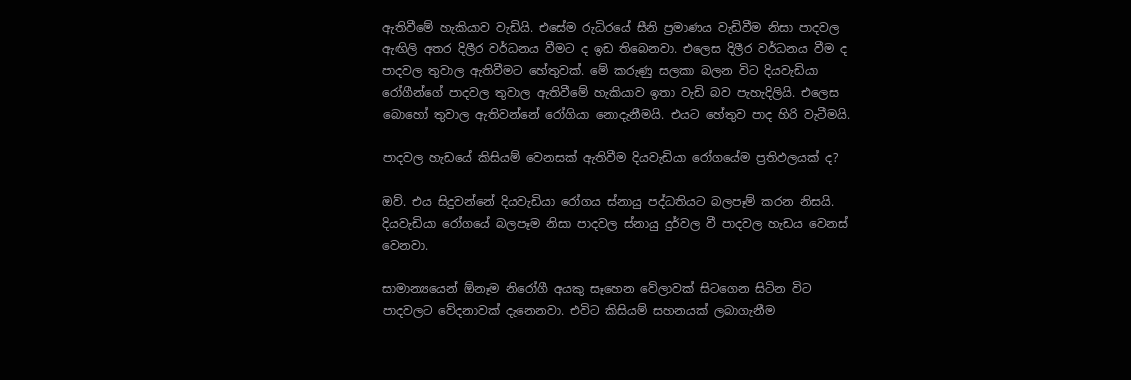ඇතිවීමේ හැකියාව වැඩියි. එසේම රුධිරයේ සීනි ප්‍රමාණය වැඩිවීම නිසා පාදවල ඇඟිලි අතර දිලීර වර්ධනය වීමට ද ඉඩ තිබෙනවා. එලෙස දිලීර වර්ධනය වීම ද පාදවල තුවාල ඇතිවීමට හේතුවක්. මේ කරුණු සලකා බලන විට දියවැඩියා රෝගීන්ගේ පාදවල තුවාල ඇතිවීමේ හැකියාව ඉතා වැඩි බව පැහැදිලියි. එලෙස බොහෝ තුවාල ඇතිවන්නේ රෝගියා නොදැනීමයි. එයට හේතුව පාද හිරි වැටීමයි.

පාදවල හැඩයේ කිසියම් වෙනසක් ඇතිවීම දියවැඩියා රෝගයේම ප්‍රතිඵලයක් ද?

ඔව්. එය සිදුවන්නේ දියවැඩියා රෝගය ස්නායු පද්ධතියට බලපෑම් කරන නිසයි. දියවැඩියා රෝගයේ බලපෑම නිසා පාදවල ස්නායු දුර්වල වී පාදවල හැඩය වෙනස් වෙනවා.

සාමාන්‍යයෙන් ඕනෑම නිරෝගී අයකු සෑහෙන වේලාවක් සිටගෙන සිටින විට පාදවලට වේදනාවක් දැනෙනවා. එවිට කිසියම් සහනයක් ලබාගැනීම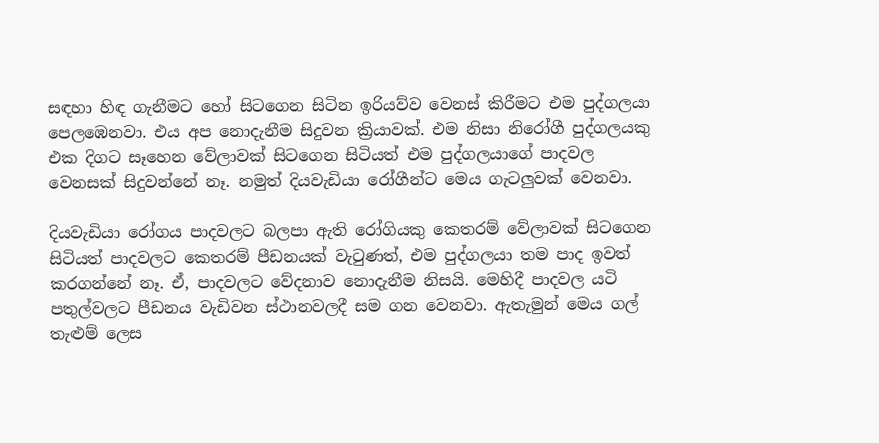සඳහා හිඳ ගැනීමට හෝ සිටගෙන සිටින ඉරියව්ව වෙනස් කිරීමට එම පුද්ගලයා පෙලඹෙනවා. එය අප නොදැනීම සිදුවන ක්‍රියාවක්. එම නිසා නිරෝගී පුද්ගලයකු එක දිගට සෑහෙන වේලාවක් සිටගෙන සිටියත් එම පුද්ගලයාගේ පාදවල වෙනසක් සිදුවන්නේ නෑ. නමුත් දියවැඩියා රෝගීන්ට මෙය ගැටලුවක් වෙනවා.

දියවැඩියා රෝගය පාදවලට බලපා ඇති රෝගියකු කෙතරම් වේලාවක් සිටගෙන සිටියත් පාදවලට කෙතරම් පීඩනයක් වැටුණත්, එම පුද්ගලයා තම පාද ඉවත් කරගන්නේ නෑ. ඒ, පාදවලට වේදනාව නොදැනීම නිසයි. මෙහිදී පාදවල යටි පතුල්වලට පීඩනය වැඩිවන ස්ථානවලදී සම ගන වෙනවා. ඇතැමුන් මෙය ගල් තැළුම් ලෙස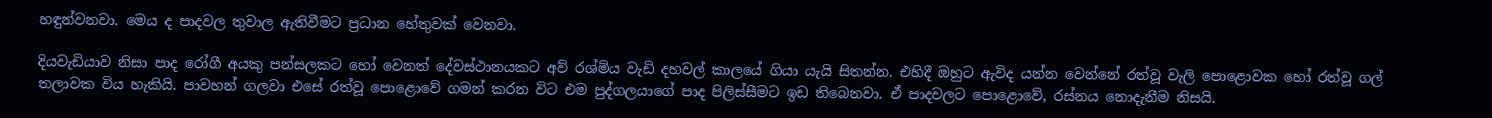හඳුන්වනවා. මෙය ද පාදවල තුවාල ඇතිවීමට ප්‍රධාන හේතුවක් වෙනවා.

දියවැඩියාව නිසා පාද රෝගී අයකු පන්සලකට හෝ වෙනත් දේවස්ථානයකට අව් රශ්මිය වැඩි දහවල් කාලයේ ගියා යැයි සිතන්න. එහිදී ඔහුට ඇවිද යන්න වෙන්නේ රත්වූ වැලි පොළොවක හෝ රත්වූ ගල් තලාවක විය හැකියි. පාවහන් ගලවා එසේ රත්වූ පොළොවේ ගමන් කරන විට එම පුද්ගලයාගේ පාද පිලිස්සීමට ඉඩ තිබෙනවා. ඒ පාදවලට පොළොවේ, රස්නය නොදැනීම නිසයි.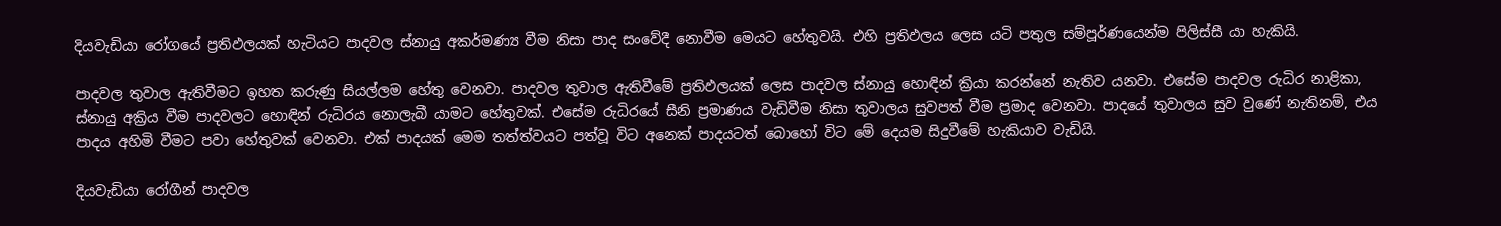දියවැඩියා රෝගයේ ප්‍රතිඵලයක් හැටියට පාදවල ස්නායු අකර්මණ්‍ය වීම නිසා පාද සංවේදී නොවීම මෙයට හේතුවයි. එහි ප්‍රතිඵලය ලෙස යටි පතුල සම්පූර්ණයෙන්ම පිලිස්සී යා හැකියි.

පාදවල තුවාල ඇතිවීමට ඉහත කරුණු සියල්ලම හේතු වෙනවා. පාදවල තුවාල ඇතිවීමේ ප්‍රතිඵලයක් ලෙස පාදවල ස්නායු හොඳින් ක්‍රියා කරන්නේ නැතිව යනවා. එසේම පාදවල රුධිර නාළිකා, ස්නායු අක්‍රිය වීම පාදවලට හොඳින් රුධිරය නොලැබී යාමට හේතුවක්. එසේම රුධිරයේ සීනි ප්‍රමාණය වැඩිවීම නිසා තුවාලය සුවපත් වීම ප්‍රමාද වෙනවා. පාදයේ තුවාලය සුව වුණේ නැතිනම්, එය පාදය අහිමි වීමට පවා හේතුවක් වෙනවා. එක් පාදයක් මෙම තත්ත්වයට පත්වූ විට අනෙක් පාදයටත් බොහෝ විට මේ දෙයම සිදුවීමේ හැකියාව වැඩියි.

දියවැඩියා රෝගීන් පාදවල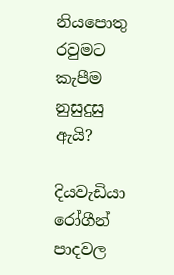නියපොතු රවුමට කැපීම නුසුදුසු ඇයි?

දියවැඩියා රෝගීන් පාදවල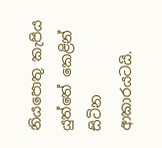නියපොතු කැපිය යුත්තේ කෙළින් සිටින ආකාරයටයි.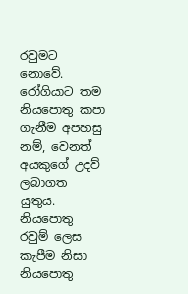රවුමට නොවේ. රෝගියාට තම නියපොතු කපා ගැනීම අපහසු නම්, වෙනත් අයකුගේ උදව් ලබාගත යුතුය. නියපොතු රවුම් ලෙස කැපීම නිසා නියපොතු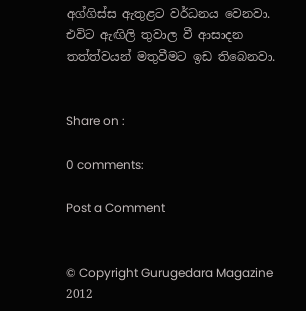අග්ගිස්ස ඇතුළට වර්ධනය වෙනවා. එවිට ඇඟිලි තුවාල වී ආසාදන තත්ත්වයන් මතුවීමට ඉඩ තිබෙනවා.


Share on :

0 comments:

Post a Comment


© Copyright Gurugedara Magazine 2012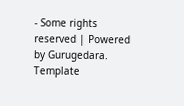- Some rights reserved | Powered by Gurugedara.
Template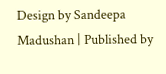Design by Sandeepa Madushan | Published by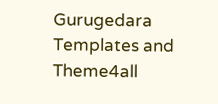Gurugedara Templates and Theme4all